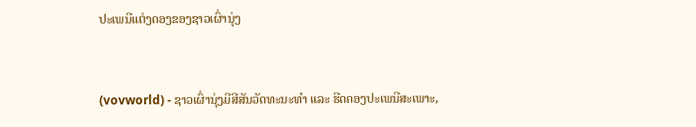ປະເພນີແຕ່ງດອງຂອງຊາວເຜົ່ານຸ່ງ


(vovworld) - ຊາວເຜົ່ານຸ່ງມີສີສັນວັດທະນະທຳ ແລະ ຮີດຄອງປະເພນີສະເພາະ,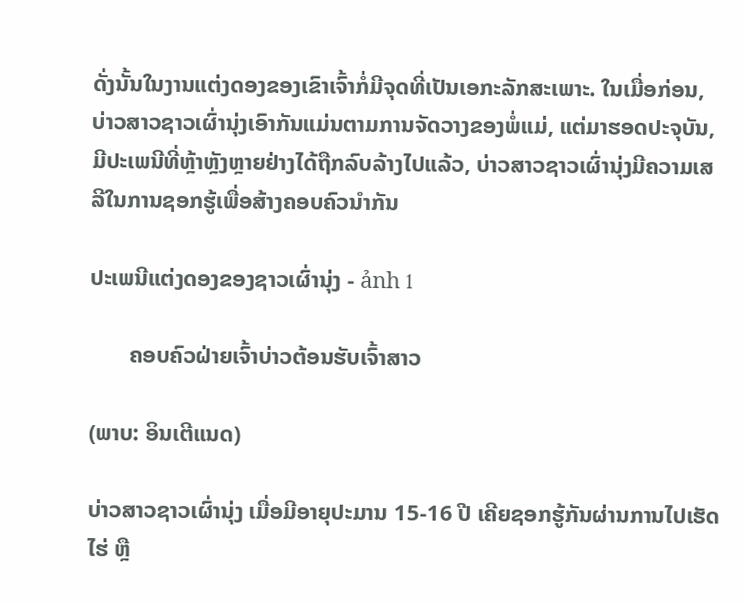ດັ່ງນັ້ນໃນງານແຕ່ງດອງຂອງເຂົາເຈົ້າກໍ່ມີຈຸດທີ່ເປັນເອກະລັກສະເພາະ. ໃນເມື່ອກ່ອນ, ບ່າວສາວຊາວເຜົ່ານຸ່ງເອົາກັນແມ່ນຕາມການຈັດວາງຂອງພໍ່ແມ່, ແຕ່ມາຮອດປະຈຸບັນ, ມີປະເພນີທີ່ຫຼ້າຫຼັງຫຼາຍຢ່າງໄດ້ຖືກລົບລ້າງໄປແລ້ວ, ບ່າວສາວຊາວເຜົ່ານຸ່ງມີຄວາມເສລີໃນການຊອກຮູ້ເພື່ອສ້າງຄອບຄົວນຳກັນ

ປະເພນີແຕ່ງດອງຂອງຊາວເຜົ່ານຸ່ງ - ảnh 1

       ຄອບຄົວຝ່າຍເຈົ້າບ່າວຕ້ອນຮັບເຈົ້າສາວ

(ພາບ: ອິນເຕີແນດ)

ບ່າວສາວຊາວເຜົ່ານຸ່ງ ເມື່ອມີອາຍຸປະມານ 15-16 ປີ ເຄີຍຊອກຮູ້ກັນຜ່ານການໄປເຮັດໄຮ່ ຫຼື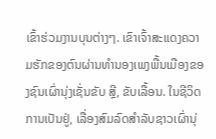ເຂົ້າຮ່ວມງານບຸນຕ່າງໆ. ເຂົາເຈົ້າສະແດງຄວາມຮັກຂອງຕົນຜ່ານທຳນອງເພງພື້ນເມືອງຂອງຊົນເຜົ່ານຸ່ງເຊັ່ນຂັບ ສຼີ, ຂັບເລື້ອນ. ໃນຊີວິດການເປັນຢູ່, ເລື່ອງສົມລົດສຳລັບຊາວເຜົ່ານຸ່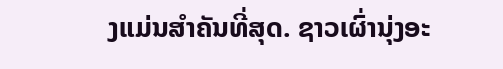ງແມ່ນສຳຄັນທີ່ສຸດ. ຊາວເຜົ່ານຸ່ງອະ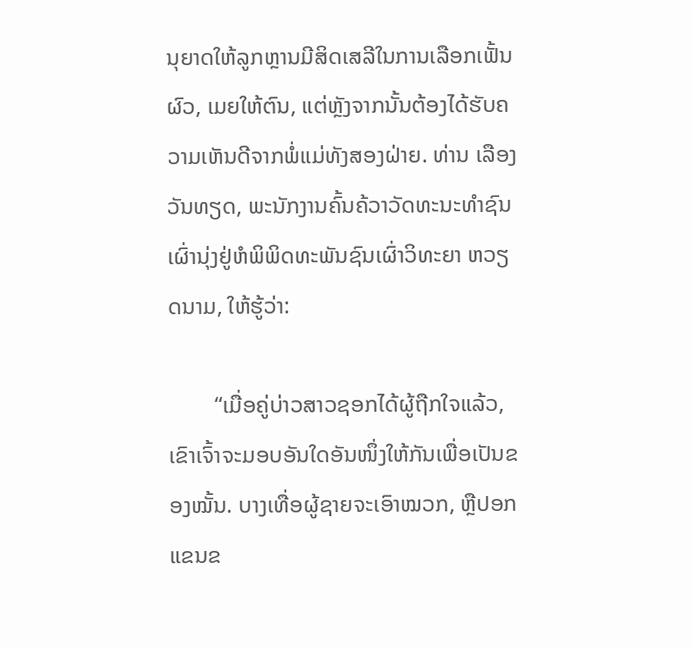ນຸຍາດໃຫ້ລູກຫຼານມີສິດເສລີໃນການເລືອກເຟັ້ນຜົວ, ເມຍໃຫ້ຕົນ, ແຕ່ຫຼັງຈາກນັ້ນຕ້ອງໄດ້ຮັບຄວາມເຫັນດີຈາກພໍ່ແມ່ທັງສອງຝ່າຍ. ທ່ານ ເລືອງວັນທຽດ, ພະນັກງານຄົ້ນຄ້ວາວັດທະນະທຳຊົນເຜົ່ານຸ່ງຢູ່ຫໍພິພິດທະພັນຊົນເຜົ່າວິທະຍາ ຫວຽດນາມ, ໃຫ້ຮູ້ວ່າ:

        “ເມື່ອຄູ່ບ່າວສາວຊອກໄດ້ຜູ້ຖືກໃຈແລ້ວ, ເຂົາເຈົ້າຈະມອບອັນໃດອັນໜຶ່ງໃຫ້ກັນເພື່ອເປັນຂອງໝັ້ນ. ບາງເທື່ອຜູ້ຊາຍຈະເອົາໝວກ, ຫຼືປອກແຂນຂ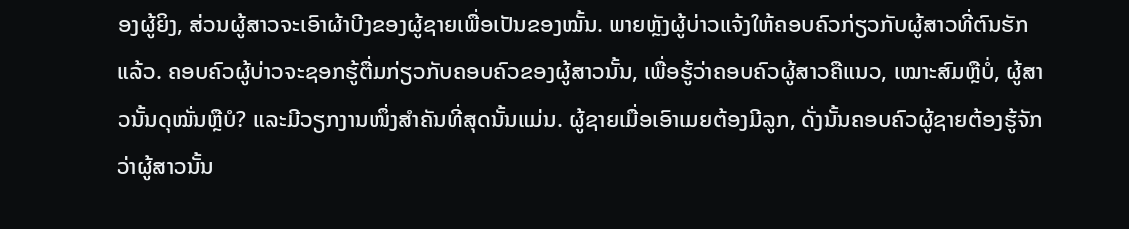ອງຜູ້ຍິງ, ສ່ວນຜູ້ສາວຈະເອົາຜ້າບີງຂອງຜູ້ຊາຍເພື່ອເປັນຂອງໝັ້ນ. ພາຍຫຼັງຜູ້ບ່າວແຈ້ງໃຫ້ຄອບຄົວກ່ຽວກັບຜູ້ສາວທີ່ຕົນຮັກແລ້ວ. ຄອບຄົວຜູ້ບ່າວຈະຊອກຮູ້ຕື່ມກ່ຽວກັບຄອບຄົວຂອງຜູ້ສາວນັ້ນ, ເພື່ອຮູ້ວ່າຄອບຄົວຜູ້ສາວຄືແນວ, ເໝາະສົມຫຼືບໍ່, ຜູ້ສາວນັ້ນດຸໝັ່ນຫຼືບໍ? ແລະມີວຽກງານໜຶ່ງສຳຄັນທີ່ສຸດນັ້ນແມ່ນ. ຜູ້ຊາຍເມື່ອເອົາເມຍຕ້ອງມີລູກ, ດັ່ງນັ້ນຄອບຄົວຜູ້ຊາຍຕ້ອງຮູ້ຈັກວ່າຜູ້ສາວນັ້ນ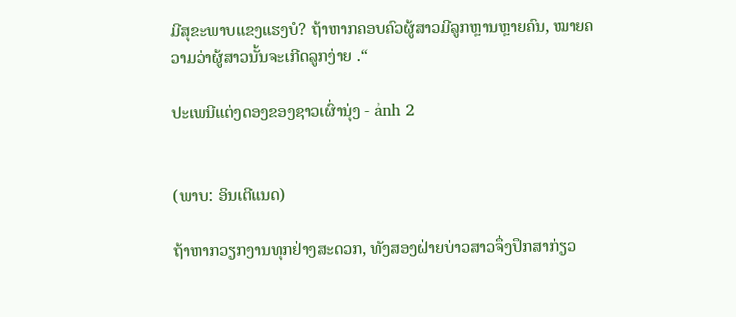ມີສຸຂະພາບແຂງແຮງບໍ? ຖ້າຫາກຄອບຄົວຜູ້ສາວມີລູກຫຼານຫຼາຍຄົນ, ໝາຍຄວາມວ່າຜູ້ສາວນັ້ນຈະເກີດລູກງ່າຍ .“

ປະເພນີແຕ່ງດອງຂອງຊາວເຜົ່ານຸ່ງ - ảnh 2


(ພາບ: ອິນເຕີແນດ)

ຖ້າຫາກວຽກງານທຸກຢ່າງສະດວກ, ທັງສອງຝ່າຍບ່າວສາວຈຶ່ງປຶກສາກ່ຽວ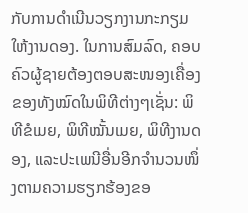ກັບການດຳເນີນວຽກງານກະກຽມໃຫ້ງານດອງ. ໃນການສົມລົດ, ຄອບຄົວຜູ້ຊາຍຕ້ອງຕອບສະໜອງເຄື່ອງຂອງທັງໝົດໃນພິທີຕ່າງໆເຊັ່ນ: ພິທີຂໍເມຍ, ພິທີໝັ້ນເມຍ, ພິທີງານດອງ, ແລະປະເພນີອື່ນອີກຈຳນວນໜຶ່ງຕາມຄວາມຮຽກຮ້ອງຂອ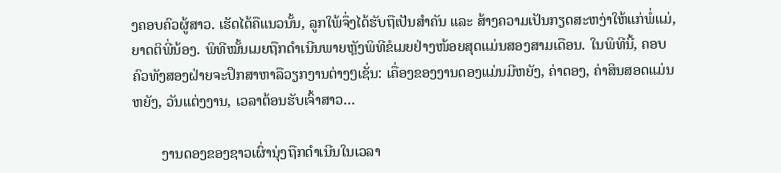ງຄອບຄົວຜູ້ສາວ. ເຮັດໄດ້ຄືແນວນັ້ນ, ລູກໃພ້ຈຶ່ງໄດ້ຮັບຖືເປັນສຳຄັນ ແລະ ສ້າງຄວາມເປັນກຽດສະຫງ່າໃຫ້ແກ່ພໍ່ແມ່, ຍາດຕິພີ່ນ້ອງ. ພິທີໝັ້ນເມຍຖືກດຳເນີນພາຍຫຼັງພິທີຂໍເມຍຢ່າງໜ້ອຍສຸດແມ່ນສອງສາມເດືອນ. ໃນພິທີນີ້, ຄອບຄົວທັງສອງຝ່າຍຈະປຶກສາຫາລືວຽກງານຕ່າງໆເຊັ່ນ: ເຄື່ອງຂອງງານດອງແມ່ນມີຫຍັງ, ຄ່າດອງ, ຄ່າສິນສອດແມ່ນຫຍັງ, ວັນແຕ່ງງານ, ເວລາຕ້ອນຮັບເຈົ້າສາວ…

        ງານດອງຂອງຊາວເຜົ່ານຸ່ງຖືກດຳເນີນໃນເວລາ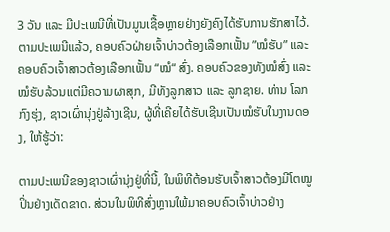3 ວັນ ແລະ ມີປະເພນີທີ່ເປັນມູນເຊື້ອຫຼາຍຢ່າງຍັງຄົງໄດ້ຮັບການຮັກສາໄວ້. ຕາມປະເພນີແລ້ວ, ຄອບຄົວຝ່າຍເຈົ້າບ່າວຕ້ອງເລືອກເຟັ້ນ ”ໝໍຮັບ” ແລະ ຄອບຄົວເຈົ້າສາວຕ້ອງເລືອກເຟັ້ນ “ໝໍ“ ສົ່ງ. ຄອບຄົວຂອງທັງໝໍສົ່ງ ແລະ ໝໍຮັບລ້ວນແຕ່ມີຄວາມຜາສຸກ, ມີທັງລູກສາວ ແລະ ລູກຊາຍ. ທ່ານ ໂລກກົງຮຸ່ງ, ຊາວເຜົ່ານຸ່ງຢູ່ລ້າງເຊີນ, ຜູ້ທີ່ເຄີຍໄດ້ຮັບເຊີນເປັນໝໍຮັບໃນງານດອງ, ໃຫ້ຮູ້ວ່າ:

ຕາມປະເພນີຂອງຊາວເຜົ່ານຸ່ງຢູ່ທີ່ນີ້, ໃນພິທີຕ້ອນຮັບເຈົ້າສາວຕ້ອງມີໂຕໝູປິ່ນຢ່າງເດັດຂາດ. ສ່ວນໃນພິທີສົ່ງຫຼານໃພ້ມາຄອບຄົວເຈົ້າບ່າວຢ່າງ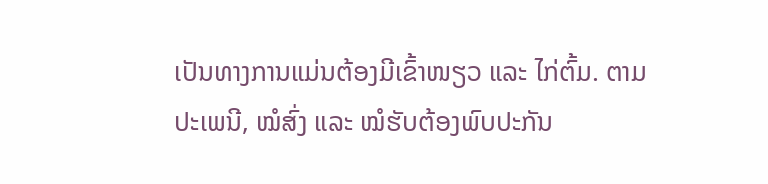ເປັນທາງການແມ່ນຕ້ອງມີເຂົ້າໜຽວ ແລະ ໄກ່ຕົ້ມ. ຕາມປະເພນີ, ໝໍສົ່ງ ແລະ ໝໍຮັບຕ້ອງພົບປະກັນ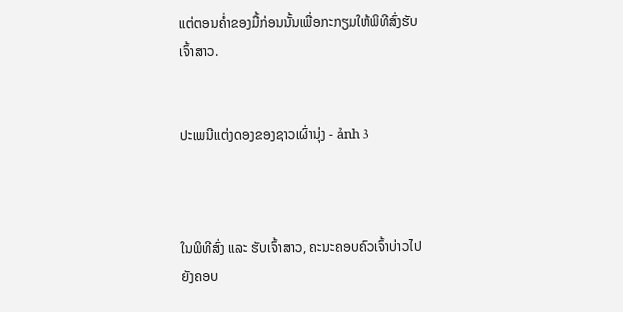ແຕ່ຕອນຄ່ຳຂອງມື້ກ່ອນນັ້ນເພື່ອກະກຽມໃຫ້ພິທີສົ່ງຮັບເຈົ້າສາວ.


ປະເພນີແຕ່ງດອງຂອງຊາວເຜົ່ານຸ່ງ - ảnh 3



ໃນພິທີສົ່ງ ແລະ ຮັບເຈົ້າສາວ, ຄະນະຄອບຄົວເຈົ້າບ່າວໄປຍັງຄອບ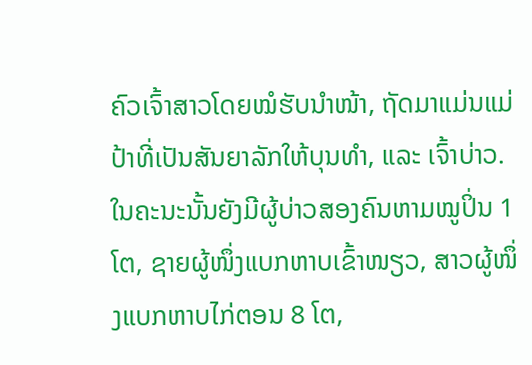ຄົວເຈົ້າສາວໂດຍໝໍຮັບນຳໜ້າ, ຖັດມາແມ່ນແມ່ປ້າທີ່ເປັນສັນຍາລັກໃຫ້ບຸນທຳ, ແລະ ເຈົ້າບ່າວ. ໃນຄະນະນັ້ນຍັງມີຜູ້ບ່າວສອງຄົນຫາມໝູປິ່ນ 1 ໂຕ, ຊາຍຜູ້ໜຶ່ງແບກຫາບເຂົ້າໜຽວ, ສາວຜູ້ໜຶ່ງແບກຫາບໄກ່ຕອນ 8 ໂຕ,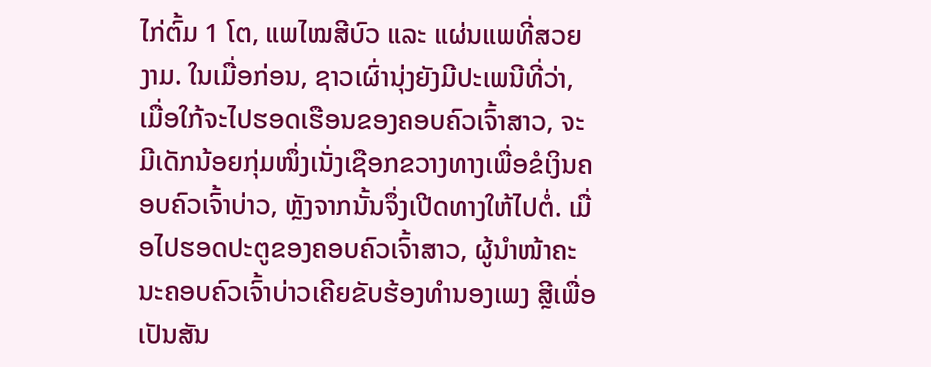ໄກ່ຕົ້ມ 1 ໂຕ, ແພໄໝສີບົວ ແລະ ແຜ່ນແພທີ່ສວຍງາມ. ໃນເມື່ອກ່ອນ, ຊາວເຜົ່ານຸ່ງຍັງມີປະເພນີທີ່ວ່າ, ເມື່ອໃກ້ຈະໄປຮອດເຮືອນຂອງຄອບຄົວເຈົ້າສາວ, ຈະມີເດັກນ້ອຍກຸ່ມໜຶ່ງເນັ່ງເຊືອກຂວາງທາງເພື່ອຂໍເງິນຄອບຄົວເຈົ້າບ່າວ, ຫຼັງຈາກນັ້ນຈຶ່ງເປີດທາງໃຫ້ໄປຕໍ່. ເມື່ອໄປຮອດປະຕູຂອງຄອບຄົວເຈົ້າສາວ, ຜູ້ນຳໜ້າຄະນະຄອບຄົວເຈົ້າບ່າວເຄີຍຂັບຮ້ອງທຳນອງເພງ ສຼີເພື່ອເປັນສັນ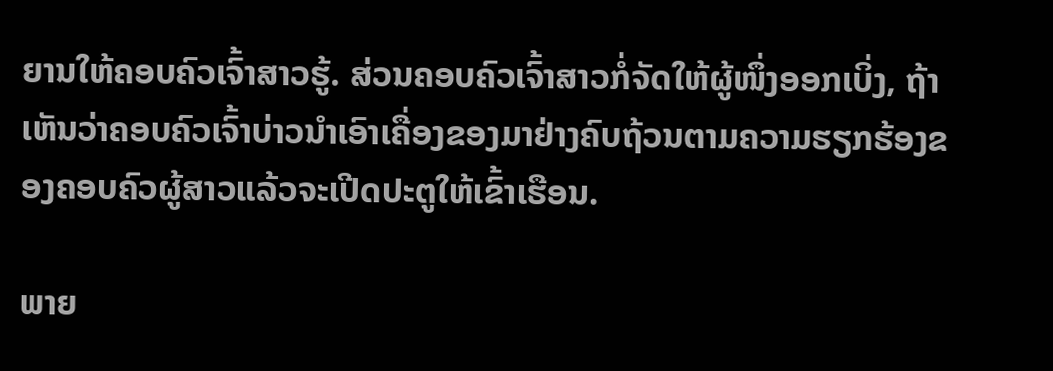ຍານໃຫ້ຄອບຄົວເຈົ້າສາວຮູ້. ສ່ວນຄອບຄົວເຈົ້າສາວກໍ່ຈັດໃຫ້ຜູ້ໜຶ່ງອອກເບິ່ງ, ຖ້າເຫັນວ່າຄອບຄົວເຈົ້າບ່າວນຳເອົາເຄື່ອງຂອງມາຢ່າງຄົບຖ້ວນຕາມຄວາມຮຽກຮ້ອງຂອງຄອບຄົວຜູ້ສາວແລ້ວຈະເປີດປະຕູໃຫ້ເຂົ້າເຮືອນ.

ພາຍ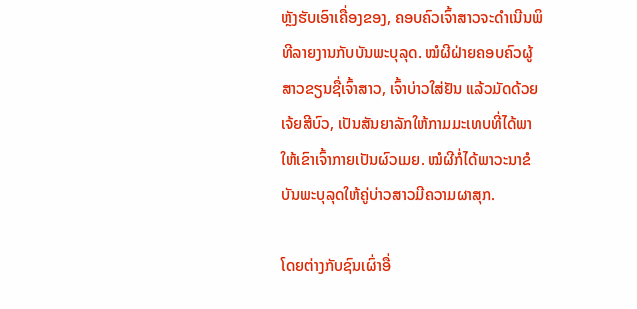ຫຼັງຮັບເອົາເຄື່ອງຂອງ, ຄອບຄົວເຈົ້າສາວຈະດຳເນີນພິທີລາຍງານກັບບັນພະບຸລຸດ. ໝໍຜີຝ່າຍຄອບຄົວຜູ້ສາວຂຽນຊື່ເຈົ້າສາວ, ເຈົ້າບ່າວໃສ່ຢັນ ແລ້ວມັດດ້ວຍເຈ້ຍສີບົວ, ເປັນສັນຍາລັກໃຫ້ກາມມະເທບທີ່ໄດ້ພາໃຫ້ເຂົາເຈົ້າກາຍເປັນຜົວເມຍ. ໝໍຜີກໍ່ໄດ້ພາວະນາຂໍບັນພະບຸລຸດໃຫ້ຄູ່ບ່າວສາວມີຄວາມຜາສຸກ.

ໂດຍຕ່າງກັບຊົນເຜົ່າອື່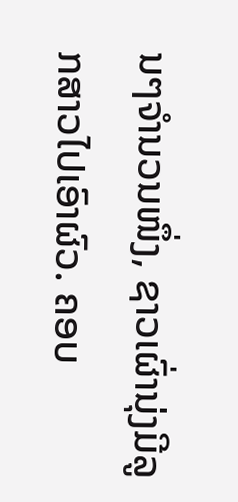ນໆຈຳນວນໜຶ່ງ, ຊາວເຜົ່ານຸ່ງມີລູກສາວໄປເອົາຜົວ. ຄອບ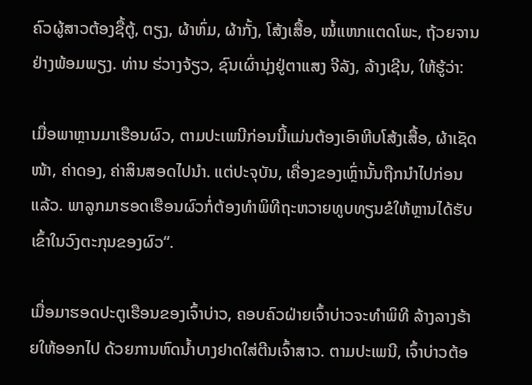ຄົວຜູ້ສາວຕ້ອງຊື້ຕູ້, ຕຽງ, ຜ້າຫົ່ມ, ຜ້າກັ້ງ, ໂສ້ງເສື້ອ, ໝໍ້ແຫກແຕດໂພະ, ຖ້ວຍຈານຢ່າງພ້ອມພຽງ. ທ່ານ ຮ່ວາງຈ້ຽວ, ຊົນເຜົ່ານຸ່ງຢູ່ຕາແສງ ຈີລັງ, ລ້າງເຊີນ, ໃຫ້ຮູ້ວ່າ:

ເມື່ອພາຫຼານມາເຮືອນຜົວ, ຕາມປະເພນີກ່ອນນີ້ແມ່ນຕ້ອງເອົາຫີບໂສ້ງເສື້ອ, ຜ້າເຊັດໜ້າ, ຄ່າດອງ, ຄ່າສິນສອດໄປນຳ. ແຕ່ປະຈຸບັນ, ເຄື່ອງຂອງເຫຼົ່ານັ້ນຖືກນຳໄປກ່ອນແລ້ວ. ພາລູກມາຮອດເຮືອນຜົວກໍ່ຕ້ອງທຳພິທີຖະຫວາຍທູບທຽນຂໍໃຫ້ຫຼານໄດ້ຮັບເຂົ້າໃນວົງຕະກຸນຂອງຜົວ“.

ເມື່ອມາຮອດປະຕູເຮືອນຂອງເຈົ້າບ່າວ, ຄອບຄົວຝ່າຍເຈົ້າບ່າວຈະທຳພິທີ ລ້າງລາງຮ້າຍໃຫ້ອອກໄປ ດ້ວຍການຫົດນ້ຳບາງຢາດໃສ່ຕີນເຈົ້າສາວ. ຕາມປະເພນີ, ເຈົ້າບ່າວຕ້ອ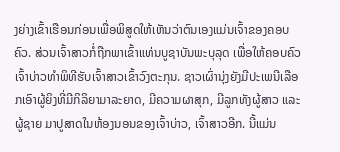ງຍ່າງເຂົ້າເຮືອນກ່ອນເພື່ອພິສູດໃຫ້ເຫັນວ່າຕົນເອງແມ່ນເຈົ້າຂອງຄອບຄົວ. ສ່ວນເຈົ້າສາວກໍ່ຖືກພາເຂົ້າແທ່ນບູຊາບັນພະບຸລຸດ ເພື່ອໃຫ້ຄອບຄົວເຈົ້າບ່າວທຳພິທີຮັບເຈົ້າສາວເຂົ້າວົງຕະກຸນ. ຊາວເຜົ່ານຸ່ງຍັງມີປະເພນີເລືອກເອົາຜູ້ຍິງທີ່ມີກິລິຍາມາລະຍາດ, ມີຄວາມຜາສຸກ, ມີລູກທັງຜູ້ສາວ ແລະ ຜູ້ຊາຍ ມາປູສາດໃນຫ້ອງນອນຂອງເຈົ້າບ່າວ, ເຈົ້າສາວອີກ. ນີ້ແມ່ນ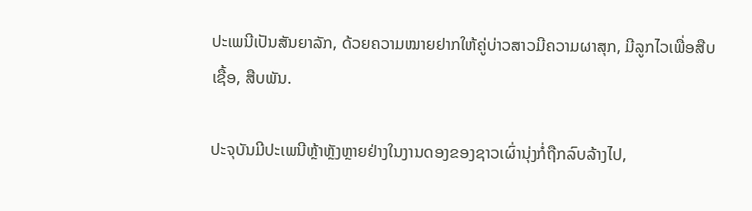ປະເພນີເປັນສັນຍາລັກ, ດ້ວຍຄວາມໝາຍຢາກໃຫ້ຄູ່ບ່າວສາວມີຄວາມຜາສຸກ, ມີລູກໄວເພື່ອສືບເຊື້ອ, ສືບພັນ.

ປະຈຸບັນມີປະເພນີຫຼ້າຫຼັງຫຼາຍຢ່າງໃນງານດອງຂອງຊາວເຜົ່ານຸ່ງກໍ່ຖືກລົບລ້າງໄປ,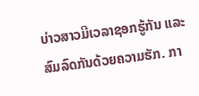ບ່າວສາວມີເວລາຊອກຮູ້ກັນ ແລະ ສົມລົດກັນດ້ວຍຄວາມຮັກ. ກາ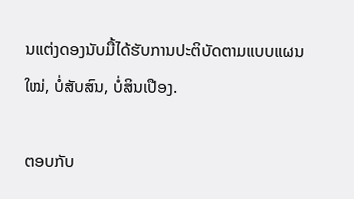ນແຕ່ງດອງນັບມື້ໄດ້ຮັບການປະຕິບັດຕາມແບບແຜນໃໝ່, ບໍ່ສັບສົນ, ບໍ່ສິນເປືອງ.

ຕອບກັບ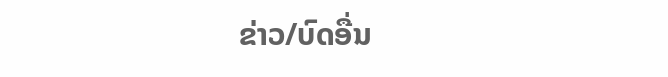ຂ່າວ/ບົດອື່ນ